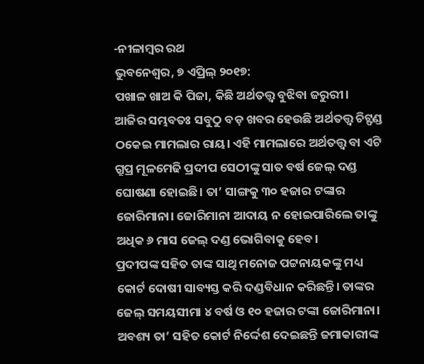-ନୀଳାମ୍ବର ରଥ
ଭୁବନେଶ୍ୱର, ୭ ଏପ୍ରିଲ୍ ୨୦୧୭:
ପଖାଳ ଖାଅ କି ପିଜା, କିଛି ଅର୍ଥତତ୍ତ୍ୱ ବୁଝିବା ଜରୁରୀ।
ଆଜିର ସମ୍ଭବତଃ ସବୁଠୁ ବଡ଼ ଖବର ହେଉଛି ଅର୍ଥତତ୍ତ୍ୱ ଚିଟ୍ଫଣ୍ଡ ଠକେଇ ମାମଲାର ରାୟ। ଏହି ମାମଲାରେ ଅର୍ଥତତ୍ତ୍ୱ ବା ଏଟି ଗ୍ରୁପ୍ର ମୂଳମେଢି ପ୍ରଦୀପ ସେଠୀଙ୍କୁ ସାତ ବର୍ଷ ଜେଲ୍ ଦଣ୍ଡ ଘୋଷଣା ହୋଇଛି। ତା’ ସାଙ୍ଗକୁ ୩୦ ହଜାର ଟଙ୍କାର ଜୋରିମାନା। ଜୋରିମାନା ଆଦାୟ ନ ହୋଇପାରିଲେ ତାଙ୍କୁ ଅଧିକ ୬ ମାସ ଜେଲ୍ ଦଣ୍ଡ ଭୋଗିବାକୁ ହେବ।
ପ୍ରଦୀପଙ୍କ ସହିତ ତାଙ୍କ ସାଥି ମନୋଜ ପଟ୍ଟନାୟକଙ୍କୁ ମଧ୍ୟ କୋର୍ଟ ଦୋଷୀ ସାବ୍ୟସ୍ତ କରି ଦଣ୍ଡବିଧାନ କରିଛନ୍ତି। ତାଙ୍କର ଜେଲ୍ ସମୟସୀମା ୪ ବର୍ଷ ଓ ୧୦ ହଜାର ଟଙ୍କା ଜୋରିମାନା।
ଅବଶ୍ୟ ତା’ ସହିତ କୋର୍ଟ ନିର୍ଦ୍ଦେଶ ଦେଇଛନ୍ତି ଜମାକାରୀଙ୍କ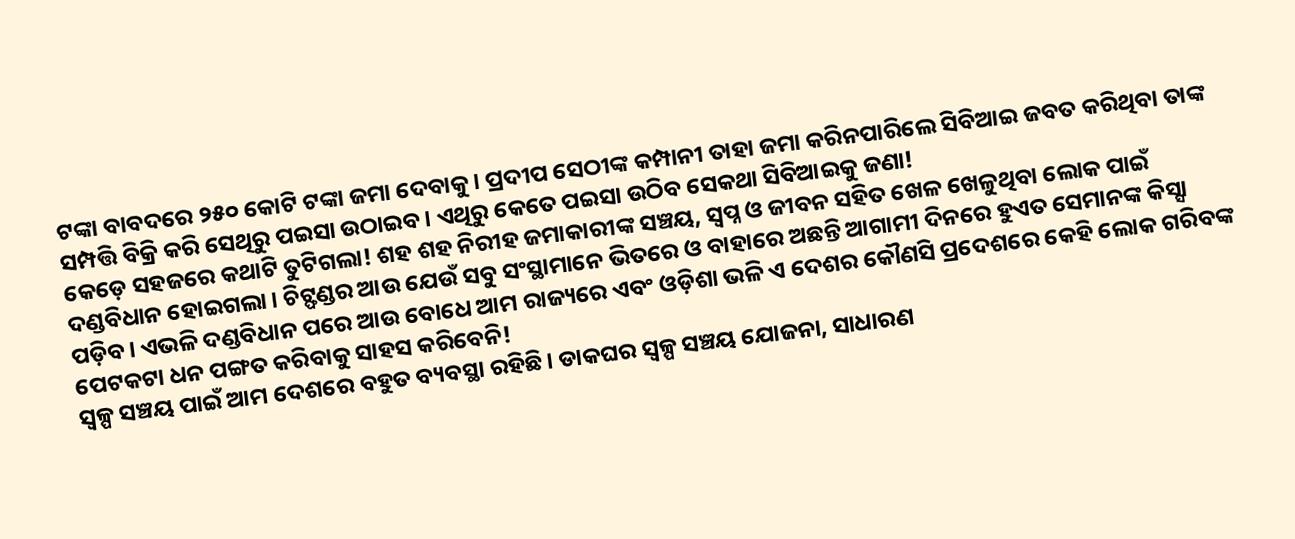ଟଙ୍କା ବାବଦରେ ୨୫୦ କୋଟି ଟଙ୍କା ଜମା ଦେବାକୁ। ପ୍ରଦୀପ ସେଠୀଙ୍କ କମ୍ପାନୀ ତାହା ଜମା କରିନପାରିଲେ ସିବିଆଇ ଜବତ କରିଥିବା ତାଙ୍କ ସମ୍ପତ୍ତି ବିକ୍ରି କରି ସେଥିରୁ ପଇସା ଉଠାଇବ। ଏଥିରୁ କେତେ ପଇସା ଉଠିବ ସେକଥା ସିବିଆଇକୁ ଜଣା!
କେଡ଼େ ସହଜରେ କଥାଟି ତୁଟିଗଲା! ଶହ ଶହ ନିରୀହ ଜମାକାରୀଙ୍କ ସଞ୍ଚୟ, ସ୍ୱପ୍ନ ଓ ଜୀବନ ସହିତ ଖେଳ ଖେଳୁଥିବା ଲୋକ ପାଇଁ ଦଣ୍ଡବିଧାନ ହୋଇଗଲା। ଚିଟ୍ଫଣ୍ଡର ଆଉ ଯେଉଁ ସବୁ ସଂସ୍ଥାମାନେ ଭିତରେ ଓ ବାହାରେ ଅଛନ୍ତି ଆଗାମୀ ଦିନରେ ହୁଏତ ସେମାନଙ୍କ କିସ୍ସା ପଡ଼ିବ। ଏଭଳି ଦଣ୍ଡବିଧାନ ପରେ ଆଉ ବୋଧେ ଆମ ରାଜ୍ୟରେ ଏବଂ ଓଡ଼ିଶା ଭଳି ଏ ଦେଶର କୌଣସି ପ୍ରଦେଶରେ କେହି ଲୋକ ଗରିବଙ୍କ ପେଟକଟା ଧନ ପଙ୍ଗତ କରିବାକୁ ସାହସ କରିବେନି!
ସ୍ୱଳ୍ପ ସଞ୍ଚୟ ପାଇଁ ଆମ ଦେଶରେ ବହୁତ ବ୍ୟବସ୍ଥା ରହିଛି। ଡାକଘର ସ୍ୱଳ୍ପ ସଞ୍ଚୟ ଯୋଜନା, ସାଧାରଣ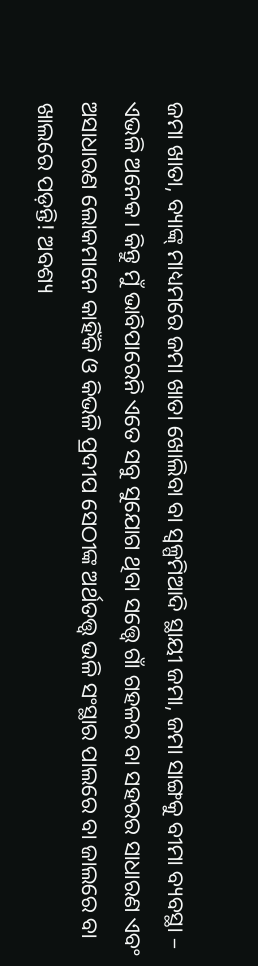ଜମା ଖାତା, ବ୍ୟାଙ୍କ୍ ମାଧ୍ୟମରେ ଜମା ଖାତା ଖୋଲିବା ବା ସ୍ୱଳ୍ପମିଆଦି ସ୍ଥାୟୀ ଜମା, ଜମା ସାଙ୍ଗକୁ ବୀମା ବ୍ୟବସ୍ଥା – ଏଭଳି ଅନେକ। କିନ୍ତୁ ମୁଁ ଭାବିପାରେନି ଏତେ ସବୁ ସୁଯୋଗ ଥିବା ସତ୍ତ୍ୱେ ଗାଁ ଗହଳର ବା ସହରର ସାଧାରଣ ଏବଂ ଅସାଧାରଣ ଲୋକମାନେ କାହିଁକି ଓ କିଭଳି ପ୍ରଦୀପ ସେଠୀଙ୍କ ଅର୍ଥତତ୍ତ୍ୱ ଭଳି ସଂସ୍ଥାର ପାଲରେ ବା ଜାଲରେ ବା ଖାଲରେ ପଡ଼ନ୍ତି! ଅବଶ୍ୟ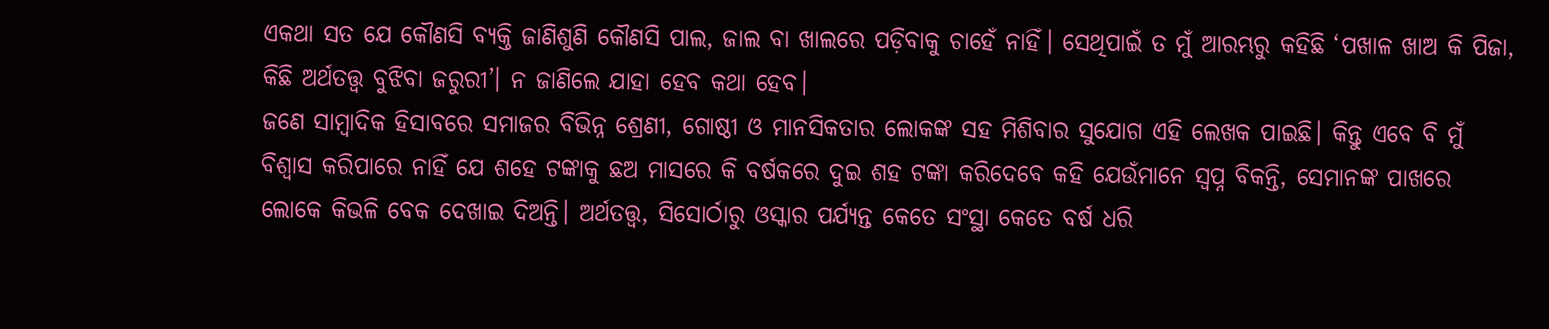ଏକଥା ସତ ଯେ କୌଣସି ବ୍ୟକ୍ତି ଜାଣିଶୁଣି କୌଣସି ପାଲ, ଜାଲ ବା ଖାଲରେ ପଡ଼ିବାକୁ ଚାହେଁ ନାହିଁ। ସେଥିପାଇଁ ତ ମୁଁ ଆରମ୍ଭରୁ କହିଛି ‘ପଖାଳ ଖାଅ କି ପିଜା, କିଛି ଅର୍ଥତତ୍ତ୍ୱ ବୁଝିବା ଜରୁରୀ’। ନ ଜାଣିଲେ ଯାହା ହେବ କଥା ହେବ।
ଜଣେ ସାମ୍ବାଦିକ ହିସାବରେ ସମାଜର ବିଭିନ୍ନ ଶ୍ରେଣୀ, ଗୋଷ୍ଠୀ ଓ ମାନସିକତାର ଲୋକଙ୍କ ସହ ମିଶିବାର ସୁଯୋଗ ଏହି ଲେଖକ ପାଇଛି। କିନ୍ତୁ ଏବେ ବି ମୁଁ ବିଶ୍ୱାସ କରିପାରେ ନାହିଁ ଯେ ଶହେ ଟଙ୍କାକୁ ଛଅ ମାସରେ କି ବର୍ଷକରେ ଦୁଇ ଶହ ଟଙ୍କା କରିଦେବେ କହି ଯେଉଁମାନେ ସ୍ୱପ୍ନ ବିକନ୍ତି, ସେମାନଙ୍କ ପାଖରେ ଲୋକେ କିଭଳି ବେକ ଦେଖାଇ ଦିଅନ୍ତି। ଅର୍ଥତତ୍ତ୍ୱ, ସିସୋର୍ଠାରୁ ଓସ୍କାର ପର୍ଯ୍ୟନ୍ତ କେତେ ସଂସ୍ଥା କେତେ ବର୍ଷ ଧରି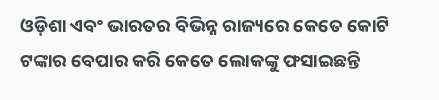ଓଡ଼ିଶା ଏବଂ ଭାରତର ବିଭିନ୍ନ ରାଜ୍ୟରେ କେତେ କୋଟି ଟଙ୍କାର ବେପାର କରି କେତେ ଲୋକଙ୍କୁ ଫସାଇଛନ୍ତି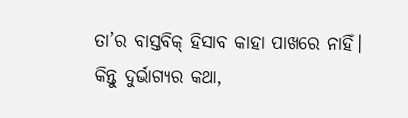ତା’ର ବାସ୍ତବିକ୍ ହିସାବ କାହା ପାଖରେ ନାହିଁ। କିନ୍ତୁ ଦୁର୍ଭାଗ୍ୟର କଥା,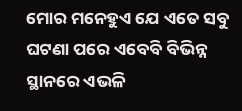ମୋର ମନେହୁଏ ଯେ ଏତେ ସବୁ ଘଟଣା ପରେ ଏବେବି ବିଭିନ୍ନ ସ୍ଥାନରେ ଏଭଳି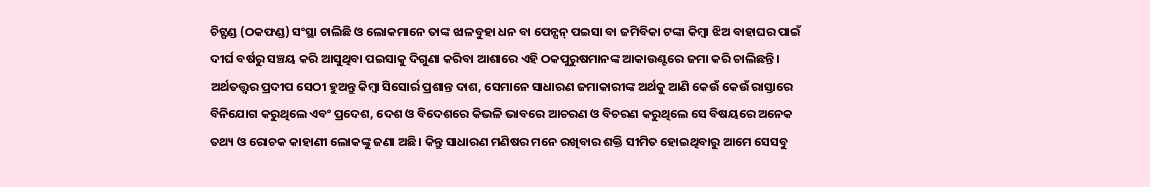ଚିଟ୍ଫଣ୍ଡ (ଠକଫଣ୍ଡ) ସଂସ୍ଥା ଚାଲିଛି ଓ ଲୋକମାନେ ତାଙ୍କ ଝାଳବୁହା ଧନ ବା ପେନ୍ସନ୍ ପଇସା ବା ଜମିବିକା ଟଙ୍କା କିମ୍ବା ଝିଅ ବାହାଘର ପାଇଁ ଦୀର୍ଘ ବର୍ଷରୁ ସଞ୍ଚୟ କରି ଆସୁଥିବା ପଇସାକୁ ଦିଗୁଣା କରିବା ଆଶାରେ ଏହି ଠକପୁରୁଷମାନଙ୍କ ଆକାଉଣ୍ଟରେ ଜମା କରି ଚାଲିଛନ୍ତି।
ଅର୍ଥତତ୍ତ୍ୱର ପ୍ରଦୀପ ସେଠୀ ହୁଅନ୍ତୁ କିମ୍ବା ସିସୋର୍ର ପ୍ରଶାନ୍ତ ଦାଶ, ସେମାନେ ସାଧାରଣ ଜମାକାରୀଙ୍କ ଅର୍ଥକୁ ଆଣି କେଉଁ କେଉଁ ରାସ୍ତାରେ ବିନିଯୋଗ କରୁଥିଲେ ଏବଂ ପ୍ରଦେଶ, ଦେଶ ଓ ବିଦେଶରେ କିଭଳି ଭାବରେ ଆଚରଣ ଓ ବିଚରଣ କରୁଥିଲେ ସେ ବିଷୟରେ ଅନେକ ତଥ୍ୟ ଓ ରୋଚକ କାହାଣୀ ଲୋକଙ୍କୁ ଜଣା ଅଛି। କିନ୍ତୁ ସାଧାରଣ ମଣିଷର ମନେ ରଖିବାର ଶକ୍ତି ସୀମିତ ହୋଇଥିବାରୁ ଆମେ ସେସବୁ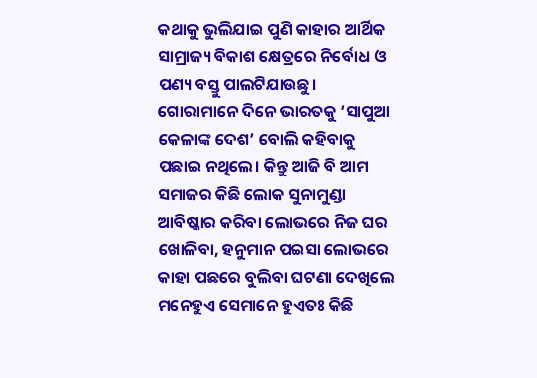କଥାକୁ ଭୁଲିଯାଇ ପୁଣି କାହାର ଆର୍ଥିକ ସାମ୍ରାଜ୍ୟ ବିକାଶ କ୍ଷେତ୍ରରେ ନିର୍ବୋଧ ଓ ପଣ୍ୟ ବସ୍ତୁ ପାଲଟିଯାଉଛୁ।
ଗୋରାମାନେ ଦିନେ ଭାରତକୁ ‘ସାପୁଆ କେଳାଙ୍କ ଦେଶ’ ବୋଲି କହିବାକୁ ପଛାଇ ନଥିଲେ। କିନ୍ତୁ ଆଜି ବି ଆମ ସମାଜର କିଛି ଲୋକ ସୁନାମୁଣ୍ଡା ଆବିଷ୍କାର କରିବା ଲୋଭରେ ନିଜ ଘର ଖୋଳିବା, ହନୁମାନ ପଇସା ଲୋଭରେ କାହା ପଛରେ ବୁଲିବା ଘଟଣା ଦେଖିଲେ ମନେହୁଏ ସେମାନେ ହୁଏତଃ କିଛି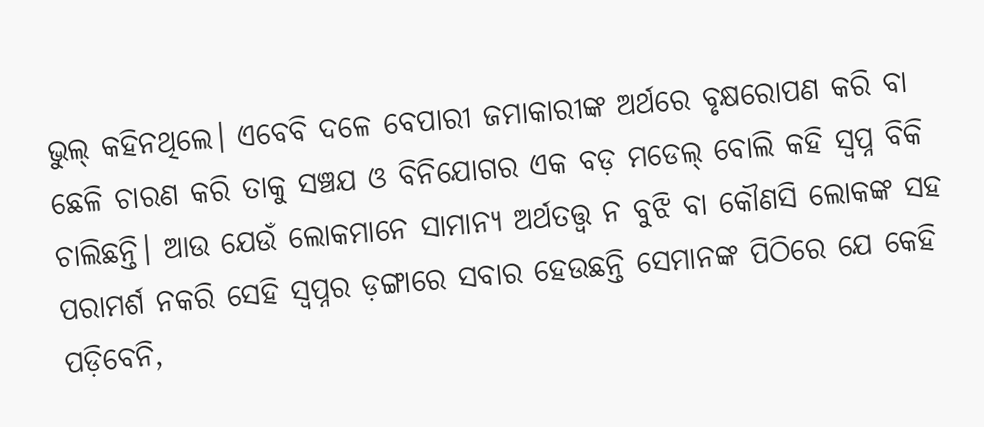ଭୁଲ୍ କହିନଥିଲେ। ଏବେବି ଦଳେ ବେପାରୀ ଜମାକାରୀଙ୍କ ଅର୍ଥରେ ବୃକ୍ଷରୋପଣ କରି ବା ଛେଳି ଚାରଣ କରି ତାକୁ ସଞ୍ଚଯ ଓ ବିନିଯୋଗର ଏକ ବଡ଼ ମଡେଲ୍ ବୋଲି କହି ସ୍ୱପ୍ନ ବିକି ଚାଲିଛନ୍ତି। ଆଉ ଯେଉଁ ଲୋକମାନେ ସାମାନ୍ୟ ଅର୍ଥତତ୍ତ୍ୱ ନ ବୁଝି ବା କୌଣସି ଲୋକଙ୍କ ସହ ପରାମର୍ଶ ନକରି ସେହି ସ୍ୱପ୍ନର ଡ଼ଙ୍ଗାରେ ସବାର ହେଉଛନ୍ତି ସେମାନଙ୍କ ପିଠିରେ ଯେ କେହି ପଡ଼ିବେନି,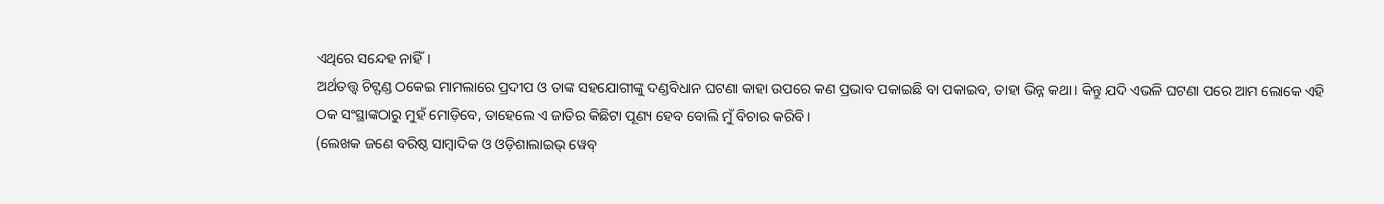ଏଥିରେ ସନ୍ଦେହ ନାହିଁ।
ଅର୍ଥତତ୍ତ୍ୱ ଚିଟ୍ଫଣ୍ଡ ଠକେଇ ମାମଲାରେ ପ୍ରଦୀପ ଓ ତାଙ୍କ ସହଯୋଗୀଙ୍କୁ ଦଣ୍ଡବିଧାନ ଘଟଣା କାହା ଉପରେ କଣ ପ୍ରଭାବ ପକାଇଛି ବା ପକାଇବ, ତାହା ଭିନ୍ନ କଥା। କିନ୍ତୁ ଯଦି ଏଭଳି ଘଟଣା ପରେ ଆମ ଲୋକେ ଏହି ଠକ ସଂସ୍ଥାଙ୍କଠାରୁ ମୁହଁ ମୋଡ଼ିବେ, ତାହେଲେ ଏ ଜାତିର କିଛିଟା ପୂଣ୍ୟ ହେବ ବୋଲି ମୁଁ ବିଚାର କରିବି।
(ଲେଖକ ଜଣେ ବରିଷ୍ଠ ସାମ୍ବାଦିକ ଓ ଓଡ଼ିଶାଲାଇଭ୍ ୱେବ୍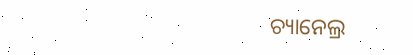ଚ୍ୟାନେଲ୍ର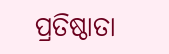ପ୍ରତିଷ୍ଠାତା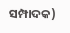ସମ୍ପାଦକ)